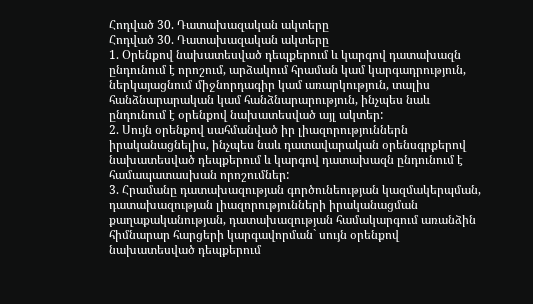Հոդված 30. Դատախազական ակտերը
Հոդված 30. Դատախազական ակտերը
1. Օրենքով նախատեսված դեպքերում և կարգով դատախազն ընդունում է որոշում, արձակում հրաման կամ կարգադրություն, ներկայացնում միջնորդագիր կամ առարկություն, տալիս հանձնարարական կամ հանձնարարություն, ինչպես նաև ընդունում է օրենքով նախատեսված այլ ակտեր:
2. Սույն օրենքով սահմանված իր լիազորություններն իրականացնելիս, ինչպես նաև դատավարական օրենսգրքերով նախատեսված դեպքերում և կարգով դատախազն ընդունում է համապատասխան որոշումներ:
3. Հրամանը դատախազության գործունեության կազմակերպման, դատախազության լիազորությունների իրականացման քաղաքականության, դատախազության համակարգում առանձին հիմնարար հարցերի կարգավորման` սույն օրենքով նախատեսված դեպքերում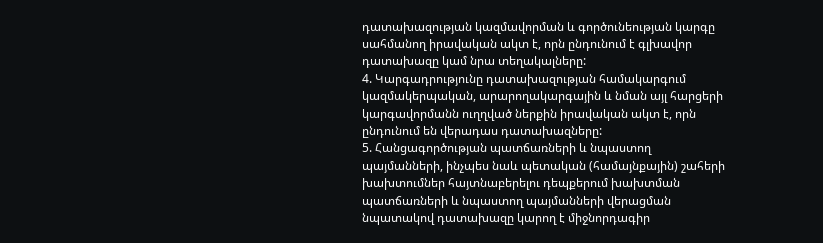դատախազության կազմավորման և գործունեության կարգը սահմանող իրավական ակտ է, որն ընդունում է գլխավոր դատախազը կամ նրա տեղակալները:
4. Կարգադրությունը դատախազության համակարգում կազմակերպական, արարողակարգային և նման այլ հարցերի կարգավորմանն ուղղված ներքին իրավական ակտ է, որն ընդունում են վերադաս դատախազները:
5. Հանցագործության պատճառների և նպաստող պայմանների, ինչպես նաև պետական (համայնքային) շահերի խախտումներ հայտնաբերելու դեպքերում խախտման պատճառների և նպաստող պայմանների վերացման նպատակով դատախազը կարող է միջնորդագիր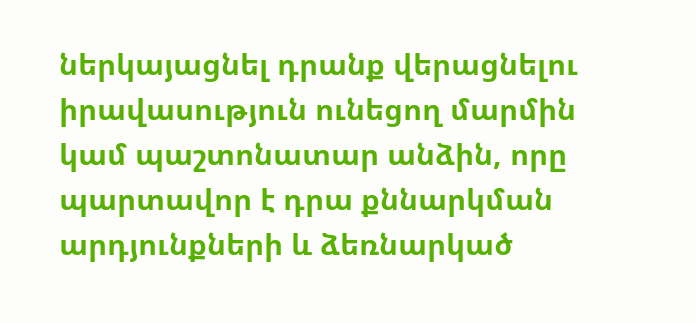ներկայացնել դրանք վերացնելու իրավասություն ունեցող մարմին կամ պաշտոնատար անձին, որը պարտավոր է դրա քննարկման արդյունքների և ձեռնարկած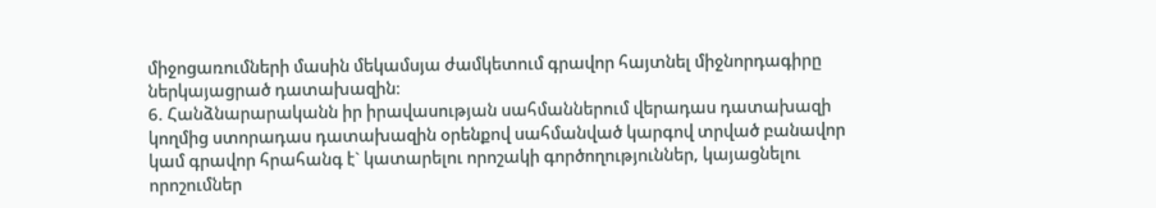միջոցառումների մասին մեկամսյա ժամկետում գրավոր հայտնել միջնորդագիրը ներկայացրած դատախազին:
6. Հանձնարարականն իր իրավասության սահմաններում վերադաս դատախազի կողմից ստորադաս դատախազին օրենքով սահմանված կարգով տրված բանավոր կամ գրավոր հրահանգ է` կատարելու որոշակի գործողություններ, կայացնելու որոշումներ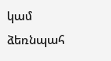կամ ձեռնպահ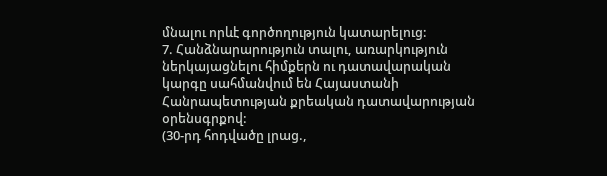մնալու որևէ գործողություն կատարելուց:
7. Հանձնարարություն տալու, առարկություն ներկայացնելու հիմքերն ու դատավարական կարգը սահմանվում են Հայաստանի Հանրապետության քրեական դատավարության օրենսգրքով:
(30-րդ հոդվածը լրաց.,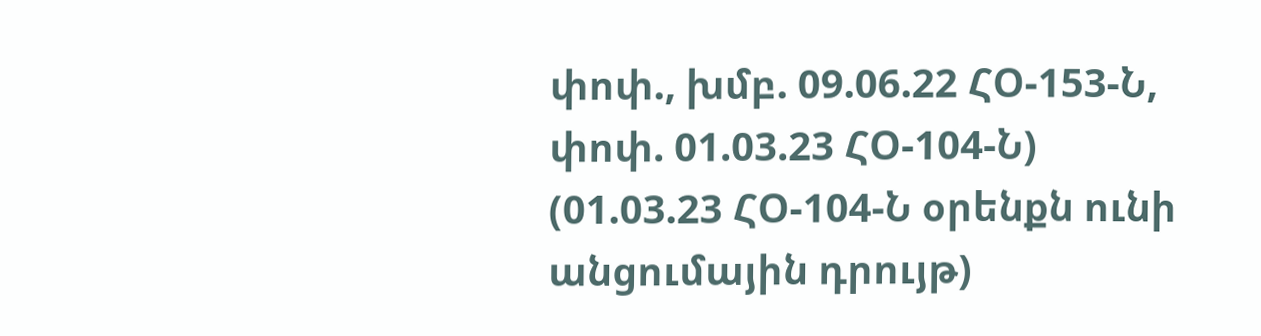փոփ., խմբ. 09.06.22 ՀՕ-153-Ն, փոփ. 01.03.23 ՀՕ-104-Ն)
(01.03.23 ՀՕ-104-Ն օրենքն ունի անցումային դրույթ)